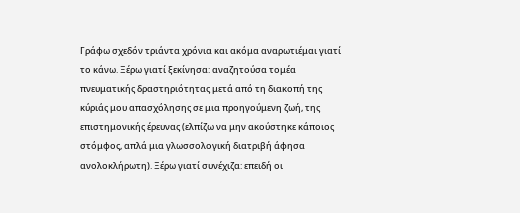Γράφω σχεδόν τριάντα χρόνια και ακόμα αναρωτιέμαι γιατί το κάνω. Ξέρω γιατί ξεκίνησα: αναζητούσα τομέα πνευματικής δραστηριότητας μετά από τη διακοπή της κύριάς μου απασχόλησης σε μια προηγούμενη ζωή, της επιστημονικής έρευνας (ελπίζω να μην ακούστηκε κάποιος στόμφος, απλά μια γλωσσολογική διατριβή άφησα ανολοκλήρωτη). Ξέρω γιατί συνέχιζα: επειδή οι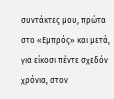συντάκτες μου, πρώτα στο «Εμπρός» και μετά, για είκοσι πέντε σχεδόν χρόνια, στον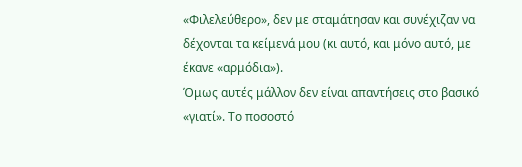«Φιλελεύθερο», δεν με σταμάτησαν και συνέχιζαν να δέχονται τα κείμενά μου (κι αυτό, και μόνο αυτό, με έκανε «αρμόδια»).
Όμως αυτές μάλλον δεν είναι απαντήσεις στο βασικό «γιατί». Το ποσοστό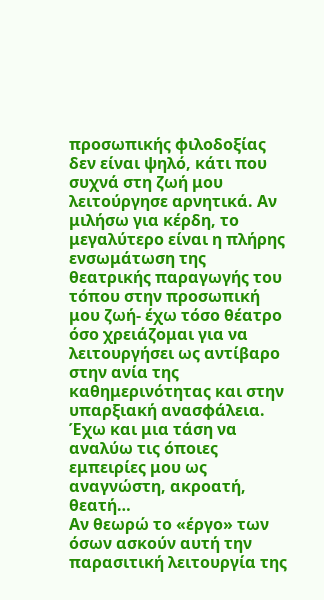προσωπικής φιλοδοξίας δεν είναι ψηλό, κάτι που συχνά στη ζωή μου λειτούργησε αρνητικά. Αν μιλήσω για κέρδη, το μεγαλύτερο είναι η πλήρης ενσωμάτωση της θεατρικής παραγωγής του τόπου στην προσωπική μου ζωή- έχω τόσο θέατρο όσο χρειάζομαι για να λειτουργήσει ως αντίβαρο στην ανία της καθημερινότητας και στην υπαρξιακή ανασφάλεια. Έχω και μια τάση να αναλύω τις όποιες εμπειρίες μου ως αναγνώστη, ακροατή, θεατή…
Αν θεωρώ το «έργο» των όσων ασκούν αυτή την παρασιτική λειτουργία της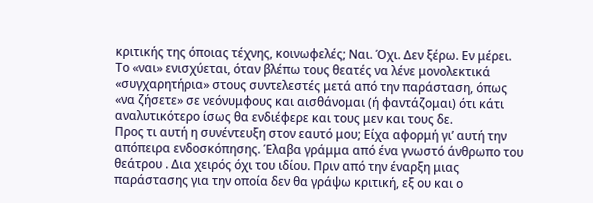κριτικής της όποιας τέχνης, κοινωφελές; Ναι. Όχι. Δεν ξέρω. Εν μέρει. Το «ναι» ενισχύεται, όταν βλέπω τους θεατές να λένε μονολεκτικά «συγχαρητήρια» στους συντελεστές μετά από την παράσταση, όπως «να ζήσετε» σε νεόνυμφους και αισθάνομαι (ή φαντάζομαι) ότι κάτι αναλυτικότερο ίσως θα ενδιέφερε και τους μεν και τους δε.
Προς τι αυτή η συνέντευξη στον εαυτό μου; Είχα αφορμή γι’ αυτή την απόπειρα ενδοσκόπησης. Έλαβα γράμμα από ένα γνωστό άνθρωπο του θεάτρου . Δια χειρός όχι του ιδίου. Πριν από την έναρξη μιας παράστασης για την οποία δεν θα γράψω κριτική, εξ ου και ο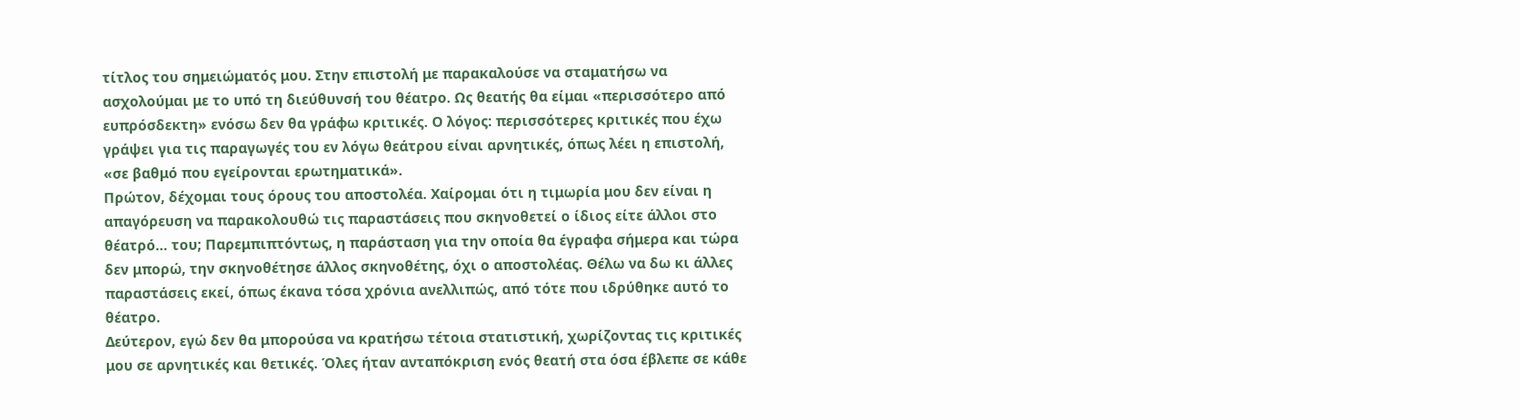τίτλος του σημειώματός μου. Στην επιστολή με παρακαλούσε να σταματήσω να ασχολούμαι με το υπό τη διεύθυνσή του θέατρο. Ως θεατής θα είμαι «περισσότερο από ευπρόσδεκτη» ενόσω δεν θα γράφω κριτικές. Ο λόγος: περισσότερες κριτικές που έχω γράψει για τις παραγωγές του εν λόγω θεάτρου είναι αρνητικές, όπως λέει η επιστολή, «σε βαθμό που εγείρονται ερωτηματικά».
Πρώτον, δέχομαι τους όρους του αποστολέα. Χαίρομαι ότι η τιμωρία μου δεν είναι η απαγόρευση να παρακολουθώ τις παραστάσεις που σκηνοθετεί ο ίδιος είτε άλλοι στο θέατρό… του; Παρεμπιπτόντως, η παράσταση για την οποία θα έγραφα σήμερα και τώρα δεν μπορώ, την σκηνοθέτησε άλλος σκηνοθέτης, όχι ο αποστολέας. Θέλω να δω κι άλλες παραστάσεις εκεί, όπως έκανα τόσα χρόνια ανελλιπώς, από τότε που ιδρύθηκε αυτό το θέατρο.
Δεύτερον, εγώ δεν θα μπορούσα να κρατήσω τέτοια στατιστική, χωρίζοντας τις κριτικές μου σε αρνητικές και θετικές. Όλες ήταν ανταπόκριση ενός θεατή στα όσα έβλεπε σε κάθε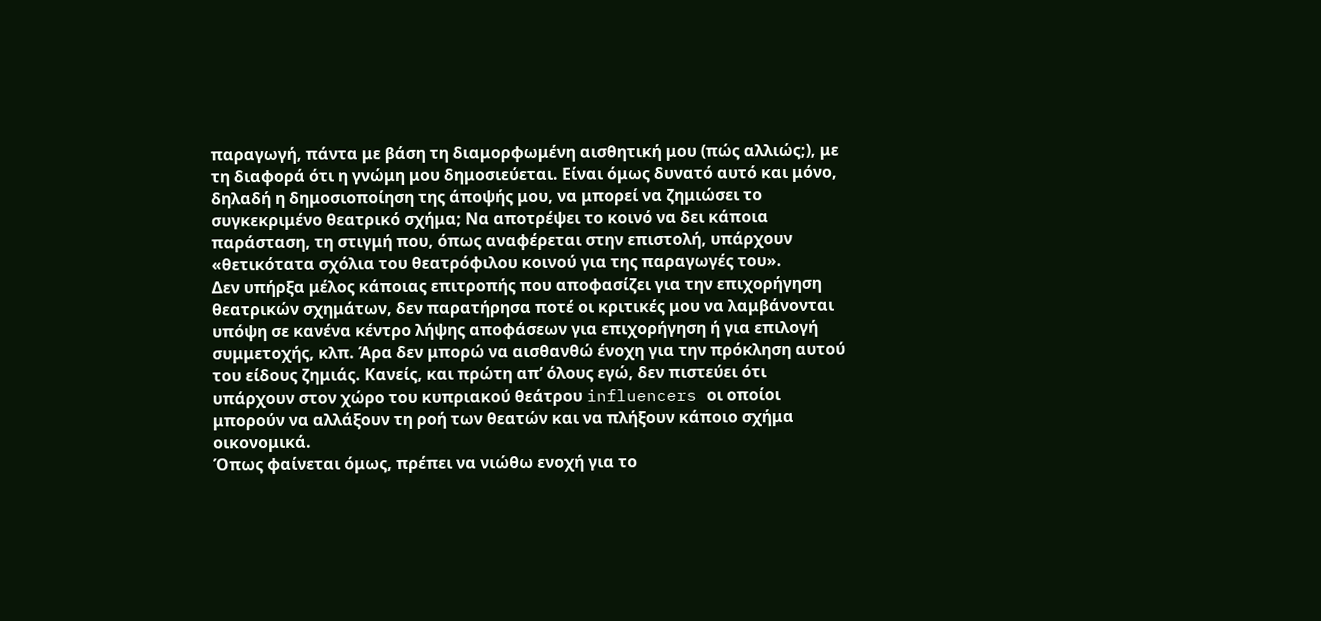παραγωγή, πάντα με βάση τη διαμορφωμένη αισθητική μου (πώς αλλιώς;), με τη διαφορά ότι η γνώμη μου δημοσιεύεται. Είναι όμως δυνατό αυτό και μόνο, δηλαδή η δημοσιοποίηση της άποψής μου, να μπορεί να ζημιώσει το συγκεκριμένο θεατρικό σχήμα; Να αποτρέψει το κοινό να δει κάποια παράσταση, τη στιγμή που, όπως αναφέρεται στην επιστολή, υπάρχουν «θετικότατα σχόλια του θεατρόφιλου κοινού για της παραγωγές του».
Δεν υπήρξα μέλος κάποιας επιτροπής που αποφασίζει για την επιχορήγηση θεατρικών σχημάτων, δεν παρατήρησα ποτέ οι κριτικές μου να λαμβάνονται υπόψη σε κανένα κέντρο λήψης αποφάσεων για επιχορήγηση ή για επιλογή συμμετοχής, κλπ. Άρα δεν μπορώ να αισθανθώ ένοχη για την πρόκληση αυτού του είδους ζημιάς. Κανείς, και πρώτη απ’ όλους εγώ, δεν πιστεύει ότι υπάρχουν στον χώρο του κυπριακού θεάτρου influencers οι οποίοι μπορούν να αλλάξουν τη ροή των θεατών και να πλήξουν κάποιο σχήμα οικονομικά.
Όπως φαίνεται όμως, πρέπει να νιώθω ενοχή για το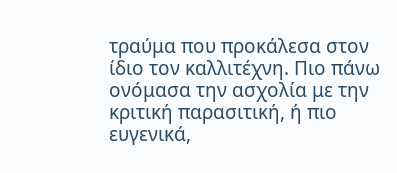τραύμα που προκάλεσα στον ίδιο τον καλλιτέχνη. Πιο πάνω ονόμασα την ασχολία με την κριτική παρασιτική, ή πιο ευγενικά,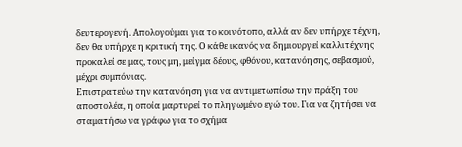δευτερογενή. Απολογούμαι για το κοινότοπο, αλλά αν δεν υπήρχε τέχνη, δεν θα υπήρχε η κριτική της. Ο κάθε ικανός να δημιουργεί καλλιτέχνης προκαλεί σε μας, τους μη, μείγμα δέους, φθόνου, κατανόησης, σεβασμού, μέχρι συμπόνιας.
Επιστρατεύω την κατανόηση για να αντιμετωπίσω την πράξη του αποστολέα, η οποία μαρτυρεί το πληγωμένο εγώ του. Για να ζητήσει να σταματήσω να γράφω για το σχήμα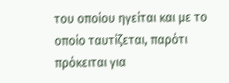του οποίου ηγείται και με το οποίο ταυτίζεται, παρότι πρόκειται για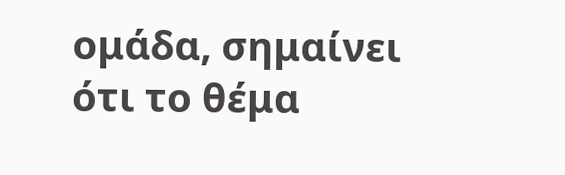ομάδα, σημαίνει ότι το θέμα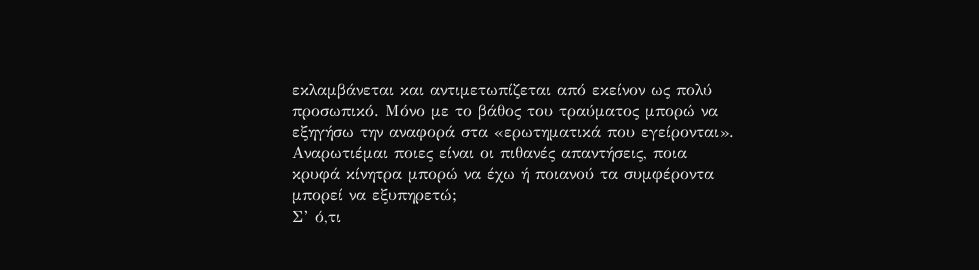εκλαμβάνεται και αντιμετωπίζεται από εκείνον ως πολύ προσωπικό. Μόνο με το βάθος του τραύματος μπορώ να εξηγήσω την αναφορά στα «ερωτηματικά που εγείρονται». Αναρωτιέμαι ποιες είναι οι πιθανές απαντήσεις, ποια κρυφά κίνητρα μπορώ να έχω ή ποιανού τα συμφέροντα μπορεί να εξυπηρετώ;
Σ’ ό,τι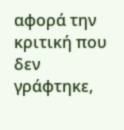αφορά την κριτική που δεν γράφτηκε,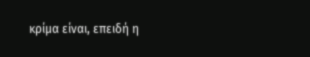κρίμα είναι, επειδή η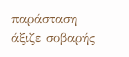παράσταση άξιζε σοβαρής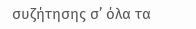συζήτησης σ’ όλα τα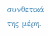συνθετικά της μέρη.